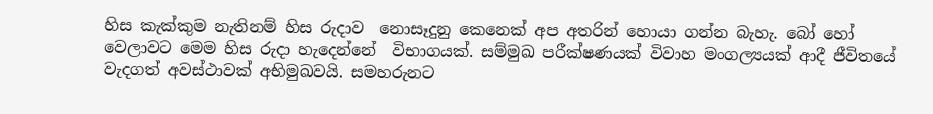හිස කැක්කුම නැතිනම් හිස රුදාව  නොසෑදුනු කෙනෙක් අප අතරින් හොයා ගන්න බැහැ. බෝ හෝ වෙලාවට මෙම හිස රුදා හැදෙන්නේ  විභාගයක්. සම්මුඛ පරීක්ෂණයක් විවාහ මංගල්‍යයක් ආදී ජීවිතයේ වැදගත් අවස්ථාවක් අභිමුඛවයි. සමහරුනට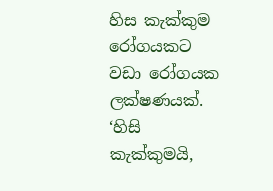හිස කැක්කුම රෝගයකට වඩා රෝගයක ලක්ෂණයක්. ‘හිසි කැක්කුමයි,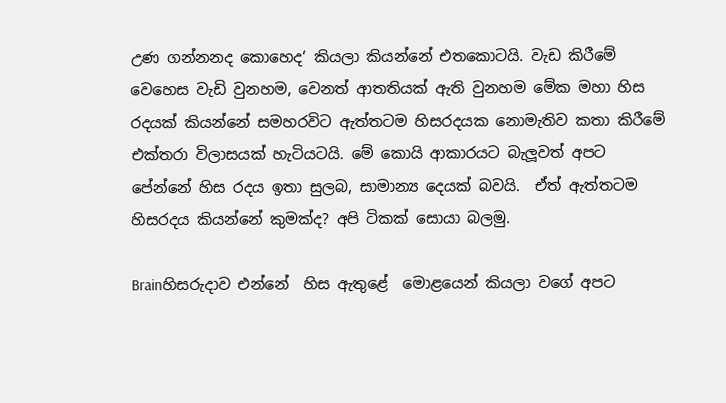උණ ගන්නනද කොහෙද‘ කියලා කියන්නේ එතකොටයි. වැඩ කිරීමේ වෙහෙස වැඩි වුනහම, වෙනත් ආතතියක් ඇති වුනහම මේක මහා හිස රදයක් කියන්නේ සමහරවිට ඇත්තටම හිසරදයක නොමැතිව කතා කිරීමේ එක්තරා විලාසයක් හැටියටයි. මේ කොයි ආකාරයට බැලූවත් අපට පේන්නේ හිස රදය ඉතා සුලබ, සාමාන්‍ය දෙයක් බවයි.  ඒත් ඇත්තටම හිසරදය කියන්නේ කුමක්ද? අපි ටිකක් සොයා බලමු.

Brainහිසරුදාව එන්නේ  හිස ඇතුළේ  මොළයෙන් කියලා වගේ අපට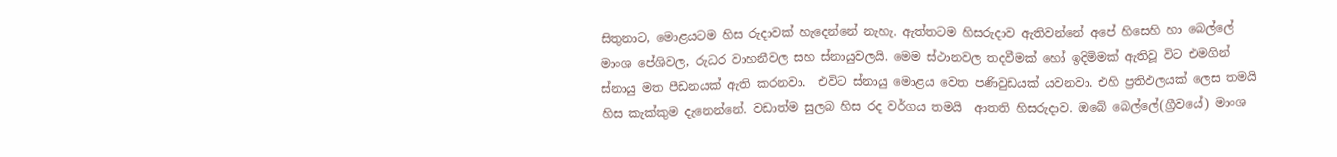සිතුනාට, මොළයටම හිස රුදාවක් හැදෙන්නේ නැහැ. ඇත්තටම හිසරුදාව ඇතිවන්නේ අපේ හිසෙහි හා බෙල්ලේ මාංශ පේශිවල, රුධර වාහනීවල සහ ස්නායුවලයි. මෙම ස්ථානවල තදවීමක් හෝ ඉදිමිමක් ඇතිවූ විට එමගින් ස්නායු මත පීඩනයක් ඇති කරනවා.  එවිට ස්නායු මොළය වෙත පණිවුඩයක් යවනවා. එහි ප්‍රතිඵලයක් ලෙස තමයි හිස කැක්කුම දැනෙන්නේ. වඩාත්ම සුලබ හිස රද වර්ගය තමයි  ආතති හිසරුදාව. ඔබේ බෙල්ලේ(ග්‍රීවයේ) මාංශ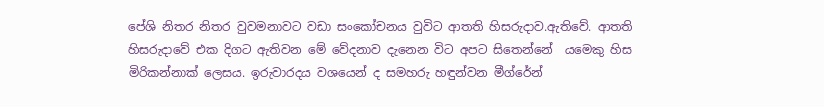පේශි නිතර නිතර වුවමනාවට වඩා සංකෝචනය වුවිට ආතති හිසරුදාව.ඇතිවේ. ආතති හිසරුදාවේ එක දිගට ඇතිවන මේ වේදනාව දැනෙන විට අපට සිතෙන්නේ  යමෙකු හිස මිරිකන්නාක් ලෙසය. ඉරුවාරදය වශයෙන් ද සමහරු හඳුන්වන මීග්රේන්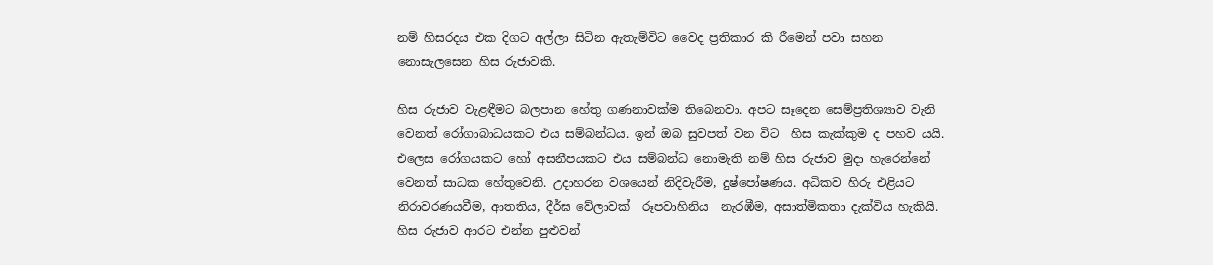නම් හිසරදය එක දිගට අල්ලා සිටින ඇතැම්විට වෛද ප්‍රතිකාර කි රීමෙන් පවා සහන නොසැලසෙන හිස රුජාවකි.

හිස රුජාව වැළඳීමට බලපාන හේතු ගණනාවක්ම තිබෙනවා. අපට සෑදෙන සෙම්ප්‍රතිශ්‍යාව වැනි වෙනත් රෝගාබාධයකට එය සම්බන්ධය. ඉන් ඔබ සුවපත් වන විට  හිස කැක්කුම ද පහව යයි. එලෙස රෝගයකට හෝ අසනීපයකට එය සම්බන්ධ නොමැති නම් හිස රුජාව මුදා හැරෙන්නේ  වෙනත් සාධක හේතුවෙනි. උදාහරන වශයෙන් නිදිවැරීම, දුෂ්පෝෂණය. අධිකව හිරු එළියට නිරාවරණයවීම, ආතතිය, දීර්ඝ වේලාවක්  රූපවාහිනිය  නැරඹීම, අසාත්මිකතා දැක්විය හැකියි. හිස රුජාව ආරට එන්න පුළුවන්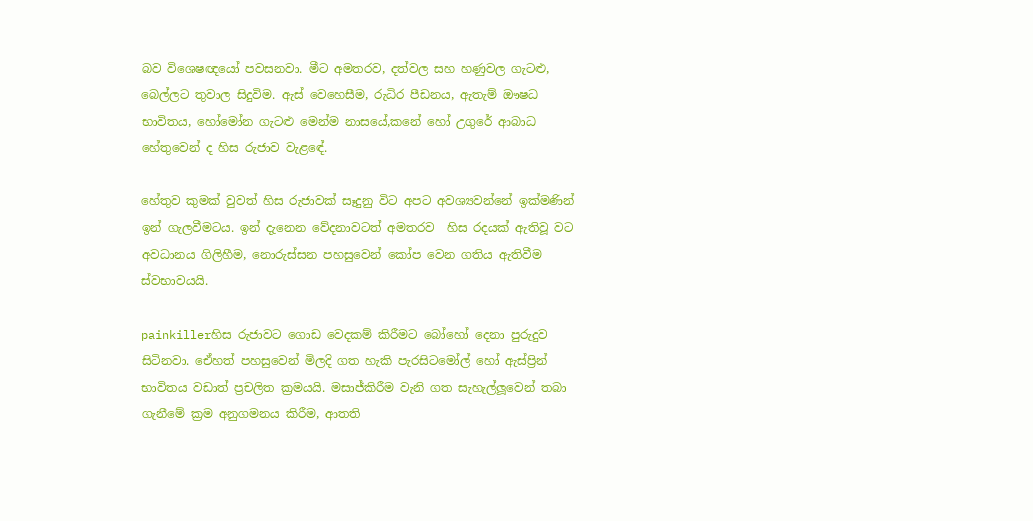බව විශෙෂඥයෝ පවසනවා. මීට අමතරව, දත්වල සහ හණුවල ගැටළු, බෙල්ලට තුවාල සිදුවිම. ඇස් වෙහෙසීම, රුධිර පීඩනය, ඇතැම් ඖෂධ භාවිතය, හෝමෝන ගැටළු මෙන්ම නාසයේ,කනේ හෝ උගුරේ ආබාධ හේතුවෙන් ද හිස රුජාව වැළඳේ.

හේතුව කුමක් වුවත් හිස රුජාවක් සෑදුනු විට අපට අවශ්‍යවන්නේ ඉක්මණින් ඉන් ගැලවීමටය. ඉන් දැනෙන වේදනාවටත් අමතරව  හිස රදයක් ඇතිවූ වට අවධානය ගිලිහීම, නොරුස්සන පහසුවෙන් කෝප වෙන ගතිය ඇතිවීම ස්වභාවයයි.

painkillerහිස රුජාවට ගොඩ වෙදකම් කිරීමට බෝහෝ දෙනා පුරුදුව සිටිනවා. ඒෙහත් පහසුවෙන් මිලදි ගත හැකි පැරසිටමෝල් හෝ ඇස්ප්‍රින් භාවිතය වඩාත් ප්‍රචලිත ක්‍රමයයි. මසාජ්කිරීම වැනි ගත සැහැල්ලූවෙන් තබා ගැනීමේ ක්‍රම අනුගමනය කිරීම, ආතති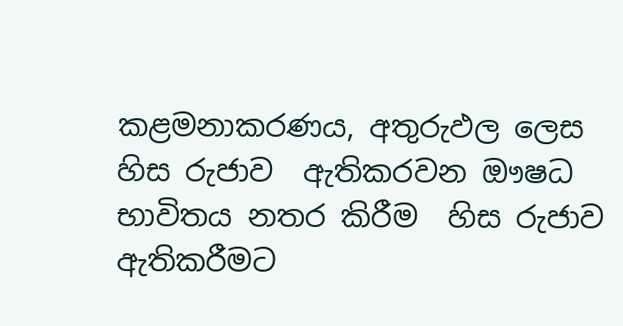කළමනාකරණය, අතුරුඵල ලෙස හිස රුජාව  ඇතිකරවන ඖෂධ භාවිතය නතර කිරීම  හිස රුජාව ඇතිකරීමට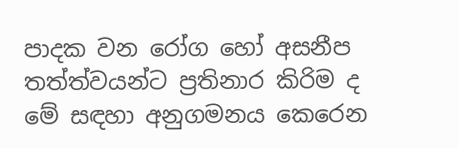පාදක වන රෝග හෝ අසනීප තත්ත්වයන්ට ප්‍රතිනාර කිරිම ද මේ සඳහා අනුගමනය කෙරෙන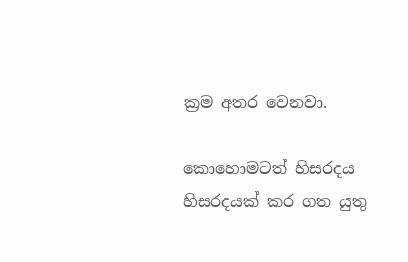ක්‍රම අතර වෙනවා.

කොහොමටත් හිසරදය හිසරදයක් කර ගත යුතු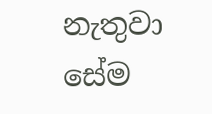නැතුවා සේම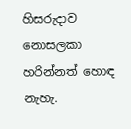හිසරුදාව නොසලකා හරින්නත් හොඳ නැහැ.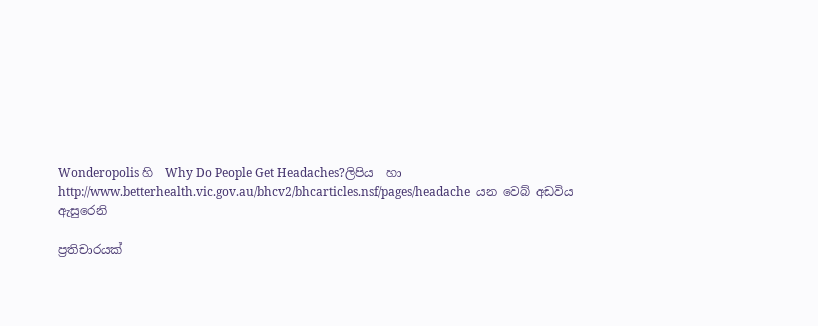Wonderopolis හි  Why Do People Get Headaches?ලිපිය  හා http://www.betterhealth.vic.gov.au/bhcv2/bhcarticles.nsf/pages/headache  යන වෙබ් අඩවිය ඇසුරෙනි

ප්‍රතිචාරයක්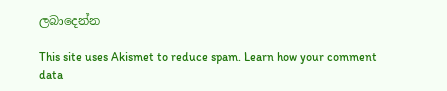ලබාදෙන්න

This site uses Akismet to reduce spam. Learn how your comment data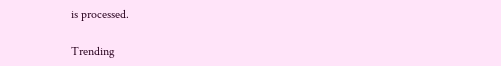is processed.

Trending